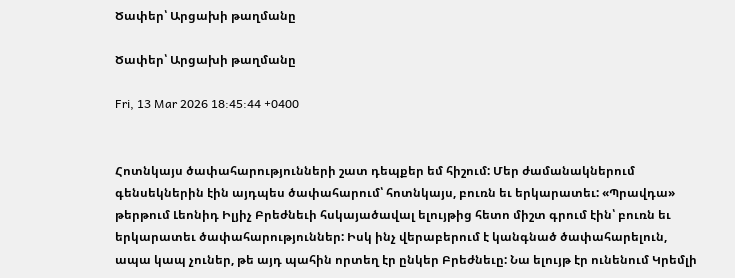Ծափեր՝ Արցախի թաղմանը

Ծափեր՝ Արցախի թաղմանը

Fri, 13 Mar 2026 18:45:44 +0400


Հոտնկայս ծափահարությունների շատ դեպքեր եմ հիշում: Մեր ժամանակներում գենսեկներին էին այդպես ծափահարում՝ հոտնկայս, բուռն եւ երկարատեւ: «Պրավդա» թերթում Լեոնիդ Իլյիչ Բրեժնեւի հսկայածավալ ելույթից հետո միշտ գրում էին՝ բուռն եւ երկարատեւ ծափահարություններ: Իսկ ինչ վերաբերում է կանգնած ծափահարելուն, ապա կապ չուներ, թե այդ պահին որտեղ էր ընկեր Բրեժնեւը: Նա ելույթ էր ունենում Կրեմլի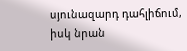սյունազարդ դահլիճում, իսկ նրան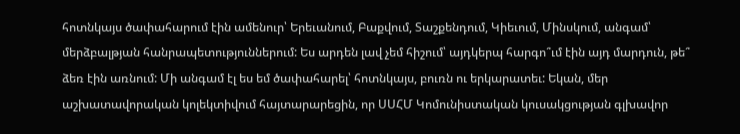հոտնկայս ծափահարում էին ամենուր՝ Երեւանում, Բաքվում, Տաշքենդում, Կիեւում, Մինսկում, անգամ՝ մերձբալթյան հանրապետություններում: Ես արդեն լավ չեմ հիշում՝ այդկերպ հարգո՞ւմ էին այդ մարդուն, թե՞ ձեռ էին առնում: Մի անգամ էլ ես եմ ծափահարել՝ հոտնկայս, բուռն ու երկարատեւ: Եկան, մեր աշխատավորական կոլեկտիվում հայտարարեցին, որ ՍՍՀՄ Կոմունիստական կուսակցության գլխավոր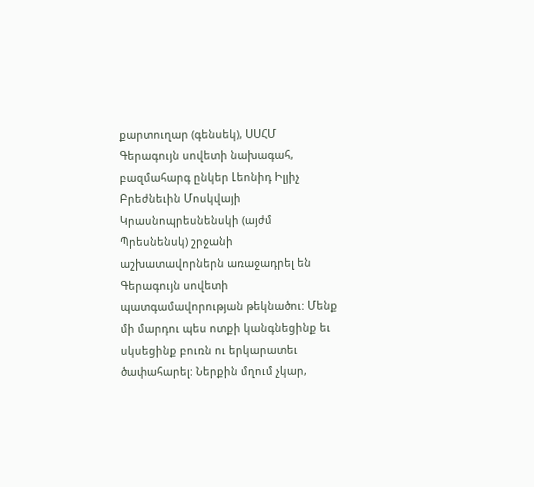քարտուղար (գենսեկ), ՍՍՀՄ Գերագույն սովետի նախագահ, բազմահարգ ընկեր Լեոնիդ Իլյիչ Բրեժնեւին Մոսկվայի Կրասնոպրեսնենսկի (այժմ Պրեսնենսկ) շրջանի աշխատավորներն առաջադրել են Գերագույն սովետի պատգամավորության թեկնածու: Մենք մի մարդու պես ոտքի կանգնեցինք եւ սկսեցինք բուռն ու երկարատեւ ծափահարել: Ներքին մղում չկար,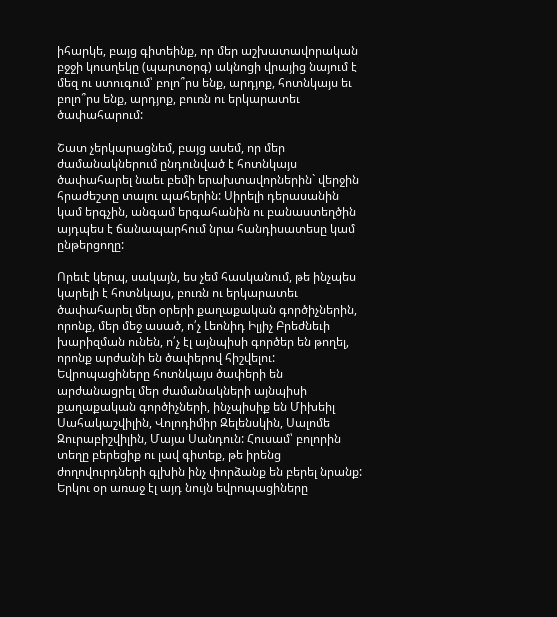իհարկե, բայց գիտեինք, որ մեր աշխատավորական բջջի կուսղեկը (պարտօրգ) ակնոցի վրայից նայում է մեզ ու ստուգում՝ բոլո՞րս ենք, արդյոք, հոտնկայս եւ բոլո՞րս ենք, արդյոք, բուռն ու երկարատեւ ծափահարում:

Շատ չերկարացնեմ, բայց ասեմ, որ մեր ժամանակներում ընդունված է հոտնկայս ծափահարել նաեւ բեմի երախտավորներին` վերջին հրաժեշտը տալու պահերին: Սիրելի դերասանին կամ երգչին, անգամ երգահանին ու բանաստեղծին այդպես է ճանապարհում նրա հանդիսատեսը կամ ընթերցողը:

Որեւէ կերպ, սակայն, ես չեմ հասկանում, թե ինչպես կարելի է հոտնկայս, բուռն ու երկարատեւ ծափահարել մեր օրերի քաղաքական գործիչներին, որոնք, մեր մեջ ասած, ո՛չ Լեոնիդ Իլյիչ Բրեժնեւի խարիզման ունեն, ո՛չ էլ այնպիսի գործեր են թողել, որոնք արժանի են ծափերով հիշվելու: Եվրոպացիները հոտնկայս ծափերի են արժանացրել մեր ժամանակների այնպիսի քաղաքական գործիչների, ինչպիսիք են Միխեիլ Սահակաշվիլին, Վոլոդիմիր Զելենսկին, Սալոմե Զուրաբիշվիլին, Մայա Սանդուն: Հուսամ՝ բոլորին տեղը բերեցիք ու լավ գիտեք, թե իրենց ժողովուրդների գլխին ինչ փորձանք են բերել նրանք: Երկու օր առաջ էլ այդ նույն եվրոպացիները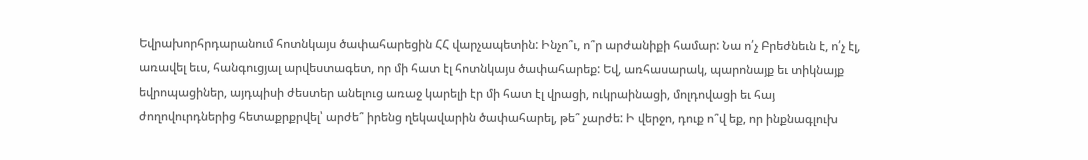Եվրախորհրդարանում հոտնկայս ծափահարեցին ՀՀ վարչապետին: Ինչո՞ւ, ո՞ր արժանիքի համար: Նա ո՛չ Բրեժնեւն է, ո՛չ էլ, առավել եւս, հանգուցյալ արվեստագետ, որ մի հատ էլ հոտնկայս ծափահարեք: Եվ, առհասարակ, պարոնայք եւ տիկնայք եվրոպացիներ, այդպիսի ժեստեր անելուց առաջ կարելի էր մի հատ էլ վրացի, ուկրաինացի, մոլդովացի եւ հայ ժողովուրդներից հետաքրքրվել՝ արժե՞ իրենց ղեկավարին ծափահարել, թե՞ չարժե: Ի վերջո, դուք ո՞վ եք, որ ինքնագլուխ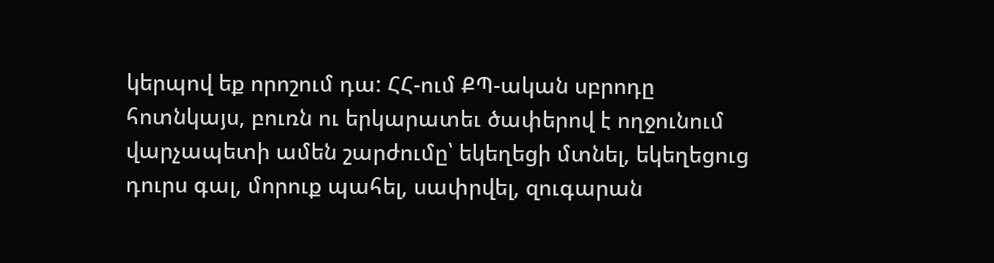կերպով եք որոշում դա: ՀՀ-ում ՔՊ-ական սբրոդը հոտնկայս, բուռն ու երկարատեւ ծափերով է ողջունում վարչապետի ամեն շարժումը՝ եկեղեցի մտնել, եկեղեցուց դուրս գալ, մորուք պահել, սափրվել, զուգարան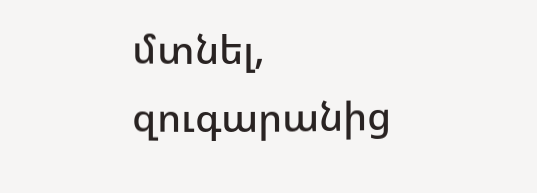մտնել, զուգարանից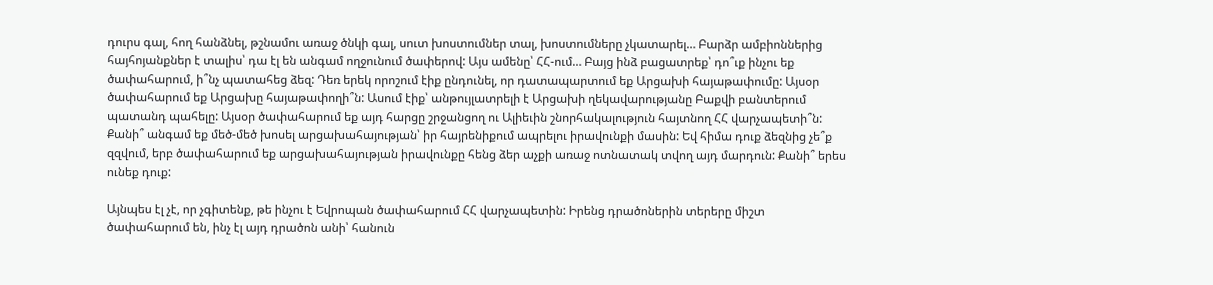դուրս գալ, հող հանձնել, թշնամու առաջ ծնկի գալ, սուտ խոստումներ տալ, խոստումները չկատարել… Բարձր ամբիոններից հայհոյանքներ է տալիս՝ դա էլ են անգամ ողջունում ծափերով: Այս ամենը՝ ՀՀ-ում… Բայց ինձ բացատրեք՝ դո՞ւք ինչու եք ծափահարում, ի՞նչ պատահեց ձեզ: Դեռ երեկ որոշում էիք ընդունել, որ դատապարտում եք Արցախի հայաթափումը: Այսօր ծափահարում եք Արցախը հայաթափողի՞ն: Ասում էիք՝ անթույլատրելի է Արցախի ղեկավարությանը Բաքվի բանտերում պատանդ պահելը: Այսօր ծափահարում եք այդ հարցը շրջանցող ու Ալիեւին շնորհակալություն հայտնող ՀՀ վարչապետի՞ն: Քանի՞ անգամ եք մեծ-մեծ խոսել արցախահայության՝ իր հայրենիքում ապրելու իրավունքի մասին: Եվ հիմա դուք ձեզնից չե՞ք զզվում, երբ ծափահարում եք արցախահայության իրավունքը հենց ձեր աչքի առաջ ոտնատակ տվող այդ մարդուն: Քանի՞ երես ունեք դուք:

Այնպես էլ չէ, որ չգիտենք, թե ինչու է Եվրոպան ծափահարում ՀՀ վարչապետին: Իրենց դրածոներին տերերը միշտ ծափահարում են, ինչ էլ այդ դրածոն անի՝ հանուն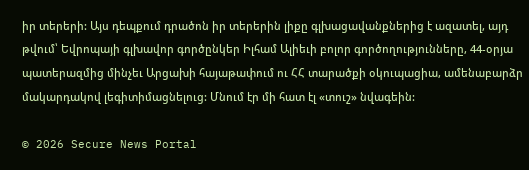իր տերերի: Այս դեպքում դրածոն իր տերերին լիքը գլխացավանքներից է ազատել, այդ թվում՝ Եվրոպայի գլխավոր գործընկեր Իլհամ Ալիեւի բոլոր գործողությունները, 44-օրյա պատերազմից մինչեւ Արցախի հայաթափում ու ՀՀ տարածքի օկուպացիա, ամենաբարձր մակարդակով լեգիտիմացնելուց: Մնում էր մի հատ էլ «տուշ» նվագեին:

© 2026 Secure News Portal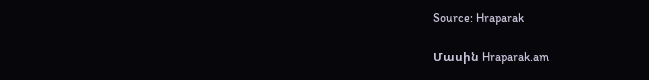Source: Hraparak

Մասին Hraparak.am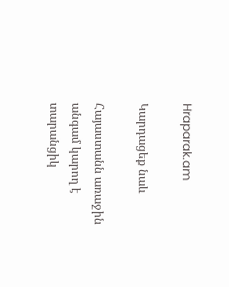Hraparak.am

Կարդացեք նաև

Հայաստանն առաջին անգամ կարող է տարանցիկ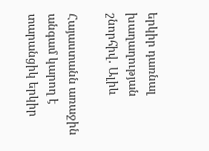երկիր դառնալ խաղաղության շնորհիվ․ Ալիև

Հայաստանն առաջին անգամ կարող է տարանցիկ երկիր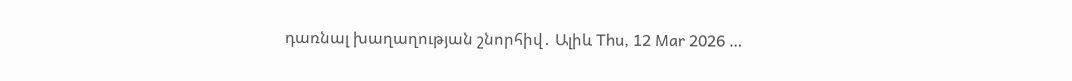դառնալ խաղաղության շնորհիվ․ Ալիև Thu, 12 Mar 2026 …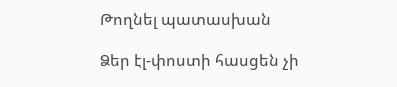Թողնել պատասխան

Ձեր էլ-փոստի հասցեն չի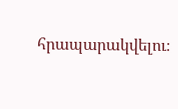հրապարակվելու։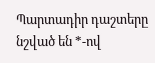Պարտադիր դաշտերը նշված են *-ով